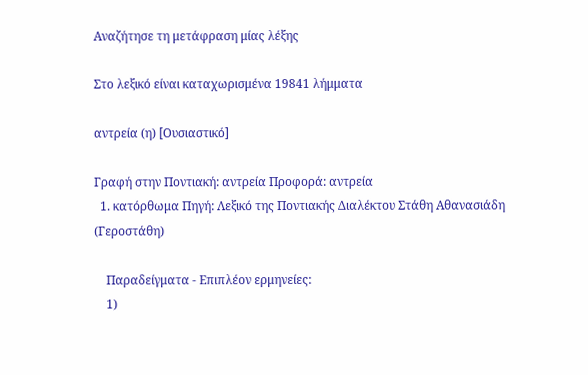Αναζήτησε τη μετάφραση μίας λέξης

Στο λεξικό είναι καταχωρισμένα 19841 λήμματα

αντρεία (η) [Ουσιαστικό]

Γραφή στην Ποντιακή: αντρεία Προφορά: αντρεία
  1. κατόρθωμα Πηγή: Λεξικό της Ποντιακής Διαλέκτου Στάθη Αθανασιάδη (Γεροστάθη)

    Παραδείγματα - Επιπλέον ερμηνείες:
    1)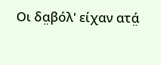Οι δα̤βόλ' είχαν ατά̤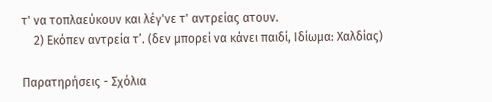τ' να τοπλαεύκουν και λέγ'νε τ' αντρείας ατουν.
    2) Εκόπεν αντρεία τ’. (δεν μπορεί να κάνει παιδί, Ιδίωμα: Χαλδίας)

Παρατηρήσεις - Σχόλια